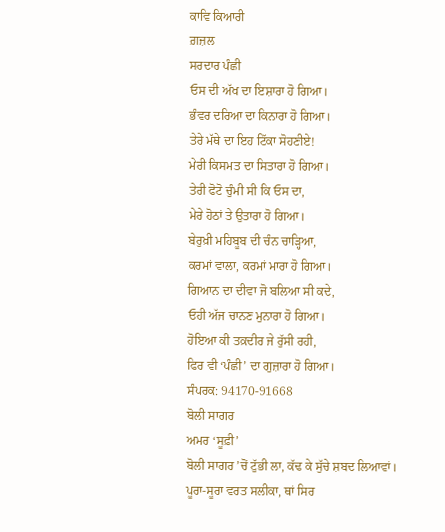ਕਾਵਿ ਕਿਆਰੀ
ਗ਼ਜ਼ਲ
ਸਰਦਾਰ ਪੰਛੀ
ਓਸ ਦੀ ਅੱਖ ਦਾ ਇਸ਼ਾਰਾ ਹੋ ਗਿਆ।
ਭੰਵਰ ਦਰਿਆ ਦਾ ਕਿਨਾਰਾ ਹੋ ਗਿਆ।
ਤੇਰੇ ਮੱਥੇ ਦਾ ਇਹ ਟਿੱਕਾ ਸੋਹਣੀਏ!
ਮੇਰੀ ਕਿਸਮਤ ਦਾ ਸਿਤਾਰਾ ਹੋ ਗਿਆ।
ਤੇਰੀ ਫੋਟੋ ਚੁੰਮੀ ਸੀ ਕਿ ਓਸ ਦਾ,
ਮੇਰੇ ਹੋਠਾਂ ਤੇ ਉਤਾਰਾ ਹੋ ਗਿਆ।
ਬੇਰੁਖ਼ੀ ਮਹਿਬੂਬ ਦੀ ਚੰਨ ਚਾੜ੍ਹਿਆ,
ਕਰਮਾਂ ਵਾਲਾ, ਕਰਮਾਂ ਮਾਰਾ ਹੋ ਗਿਆ।
ਗਿਆਨ ਦਾ ਦੀਵਾ ਜੋ ਬਲਿਆ ਸੀ ਕਦੇ,
ਓਹੀ ਅੱਜ ਚਾਨਣ ਮੁਨਾਰਾ ਹੋ ਗਿਆ।
ਹੋਇਆ ਕੀ ਤਕ਼ਦੀਰ ਜੇ ਰੁੱਸੀ ਰਹੀ,
ਫਿਰ ਵੀ ‘ਪੰਛੀ’ ਦਾ ਗੁਜ਼ਾਰਾ ਹੋ ਗਿਆ।
ਸੰਪਰਕ: 94170-91668
ਬੋਲੀ ਸਾਗਰ
ਅਮਰ ‘ਸੂਫ਼ੀ’
ਬੋਲੀ ਸਾਗਰ ’ਚੋਂ ਟੁੱਭੀ ਲਾ, ਕੱਢ ਕੇ ਸੁੱਚੇ ਸ਼ਬਦ ਲਿਆਵਾਂ।
ਪੂਰਾ-ਸੂਰਾ ਵਰਤ ਸਲੀਕਾ, ਥਾਂ ਸਿਰ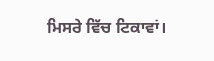ਮਿਸਰੇ ਵਿੱਚ ਟਿਕਾਵਾਂ।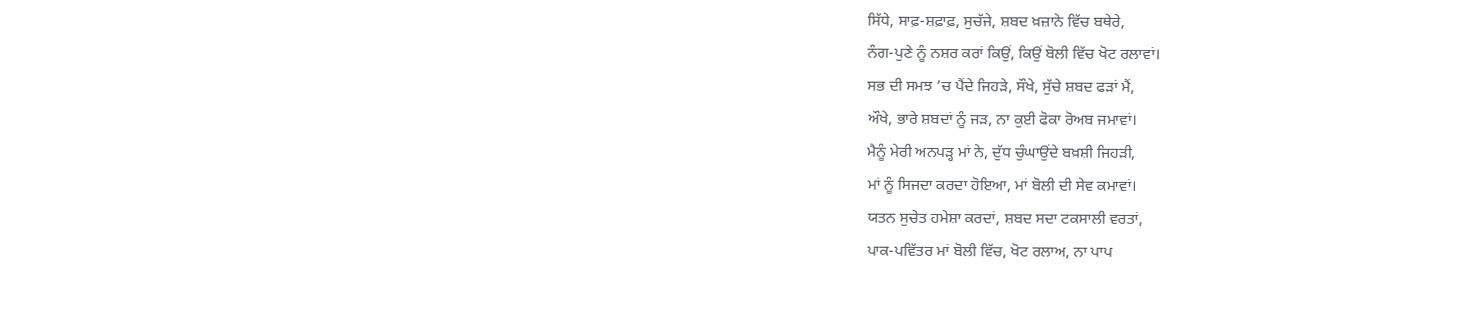ਸਿੱਧੇ, ਸਾਫ਼-ਸ਼ਫ਼ਾਫ਼, ਸੁਚੱਜੇ, ਸ਼ਬਦ ਖ਼ਜ਼ਾਨੇ ਵਿੱਚ ਬਥੇਰੇ,
ਨੰਗ-ਪੁਣੇ ਨੂੰ ਨਸ਼ਰ ਕਰਾਂ ਕਿਉਂ, ਕਿਉਂ ਬੋਲੀ ਵਿੱਚ ਖੋਟ ਰਲਾਵਾਂ।
ਸਭ ਦੀ ਸਮਝ ’ਚ ਪੈਂਦੇ ਜਿਹੜੇ, ਸੌਖੇ, ਸੁੱਚੇ ਸ਼ਬਦ ਫੜਾਂ ਮੈਂ,
ਔਖੇ, ਭਾਰੇ ਸ਼ਬਦਾਂ ਨੂੰ ਜੜ, ਨਾ ਕੁਈ ਫੋਕਾ ਰੋਅਬ ਜਮਾਵਾਂ।
ਮੈਨੂੰ ਮੇਰੀ ਅਨਪੜ੍ਹ ਮਾਂ ਨੇ, ਦੁੱਧ ਚੁੰਘਾਉਂਦੇ ਬਖ਼ਸ਼ੀ ਜਿਹੜੀ,
ਮਾਂ ਨੂੰ ਸਿਜਦਾ ਕਰਦਾ ਹੋਇਆ, ਮਾਂ ਬੋਲੀ ਦੀ ਸੇਵ ਕਮਾਵਾਂ।
ਯਤਨ ਸੁਚੇਤ ਹਮੇਸ਼ਾ ਕਰਦਾਂ, ਸ਼ਬਦ ਸਦਾ ਟਕਸਾਲੀ ਵਰਤਾਂ,
ਪਾਕ-ਪਵਿੱਤਰ ਮਾਂ ਬੋਲੀ ਵਿੱਚ, ਖੋਟ ਰਲਾਅ, ਨਾ ਪਾਪ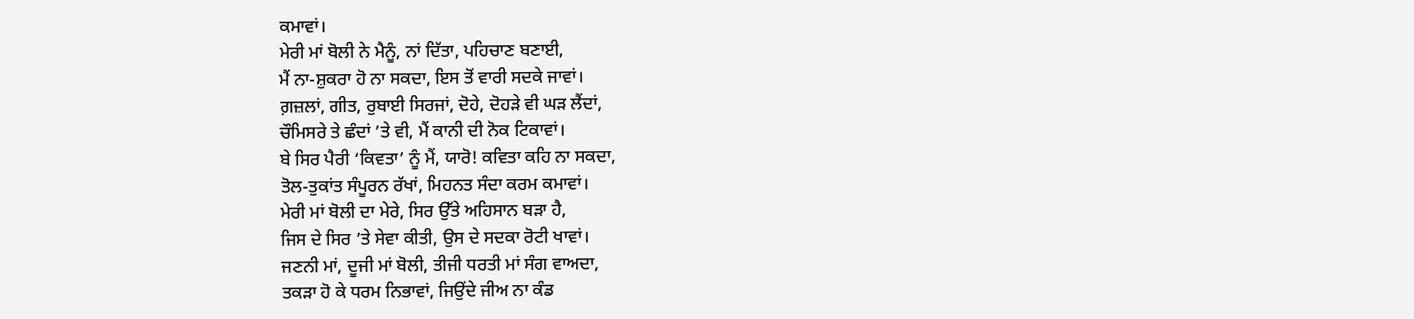ਕਮਾਵਾਂ।
ਮੇਰੀ ਮਾਂ ਬੋਲੀ ਨੇ ਮੈਨੂੰ, ਨਾਂ ਦਿੱਤਾ, ਪਹਿਚਾਣ ਬਣਾਈ,
ਮੈਂ ਨਾ-ਸ਼ੁਕਰਾ ਹੋ ਨਾ ਸਕਦਾ, ਇਸ ਤੋਂ ਵਾਰੀ ਸਦਕੇ ਜਾਵਾਂ।
ਗ਼ਜ਼ਲਾਂ, ਗੀਤ, ਰੁਬਾਈ ਸਿਰਜਾਂ, ਦੋਹੇ, ਦੋਹੜੇ ਵੀ ਘੜ ਲੈਂਦਾਂ,
ਚੌਮਿਸਰੇ ਤੇ ਛੰਦਾਂ ’ਤੇ ਵੀ, ਮੈਂ ਕਾਨੀ ਦੀ ਨੋਕ ਟਿਕਾਵਾਂ।
ਬੇ ਸਿਰ ਪੈਰੀ ‘ਕਿਵਤਾ’ ਨੂੰ ਮੈਂ, ਯਾਰੋ! ਕਵਿਤਾ ਕਹਿ ਨਾ ਸਕਦਾ,
ਤੋਲ-ਤੁਕਾਂਤ ਸੰਪੂਰਨ ਰੱਖਾਂ, ਮਿਹਨਤ ਸੰਦਾ ਕਰਮ ਕਮਾਵਾਂ।
ਮੇਰੀ ਮਾਂ ਬੋਲੀ ਦਾ ਮੇਰੇ, ਸਿਰ ਉੱਤੇ ਅਹਿਸਾਨ ਬੜਾ ਹੈ,
ਜਿਸ ਦੇ ਸਿਰ ’ਤੇ ਸੇਵਾ ਕੀਤੀ, ਉਸ ਦੇ ਸਦਕਾ ਰੋਟੀ ਖਾਵਾਂ।
ਜਣਨੀ ਮਾਂ, ਦੂਜੀ ਮਾਂ ਬੋਲੀ, ਤੀਜੀ ਧਰਤੀ ਮਾਂ ਸੰਗ ਵਾਅਦਾ,
ਤਕੜਾ ਹੋ ਕੇ ਧਰਮ ਨਿਭਾਵਾਂ, ਜਿਉਂਦੇ ਜੀਅ ਨਾ ਕੰਡ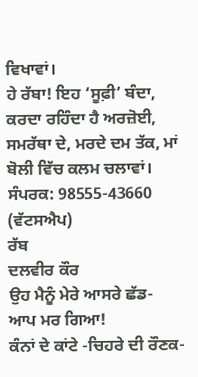ਵਿਖਾਵਾਂ।
ਹੇ ਰੱਬਾ! ਇਹ ‘ਸੂਫ਼ੀ’ ਬੰਦਾ, ਕਰਦਾ ਰਹਿੰਦਾ ਹੈ ਅਰਜ਼ੋਈ,
ਸਮਰੱਥਾ ਦੇ, ਮਰਦੇ ਦਮ ਤੱਕ, ਮਾਂ ਬੋਲੀ ਵਿੱਚ ਕਲਮ ਚਲਾਵਾਂ।
ਸੰਪਰਕ: 98555-43660 (ਵੱਟਸਐਪ)
ਰੱਬ
ਦਲਵੀਰ ਕੌਰ
ਉਹ ਮੈਨੂੰ ਮੇਰੇ ਆਸਰੇ ਛੱਡ-
ਆਪ ਮਰ ਗਿਆ!
ਕੰਨਾਂ ਦੇ ਕਾਂਟੇ -ਚਿਹਰੇ ਦੀ ਰੌਣਕ-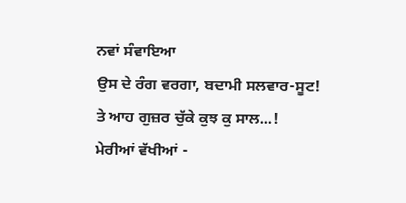ਨਵਾਂ ਸੰਵਾਇਆ
ਉਸ ਦੇ ਰੰਗ ਵਰਗਾ, ਬਦਾਮੀ ਸਲਵਾਰ-ਸੂਟ!
ਤੇ ਆਹ ਗੁਜ਼ਰ ਚੁੱਕੇ ਕੁਝ ਕੁ ਸਾਲ...!
ਮੇਰੀਆਂ ਵੱਖੀਆਂ -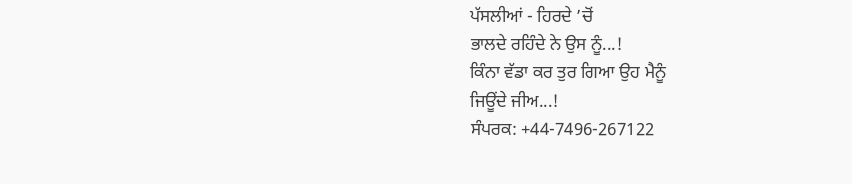ਪੱਸਲੀਆਂ - ਹਿਰਦੇ ’ਚੋਂ
ਭਾਲਦੇ ਰਹਿੰਦੇ ਨੇ ਉਸ ਨੂੰ...!
ਕਿੰਨਾ ਵੱਡਾ ਕਰ ਤੁਰ ਗਿਆ ਉਹ ਮੈਨੂੰ
ਜਿਊਂਦੇ ਜੀਅ...!
ਸੰਪਰਕ: +44-7496-267122